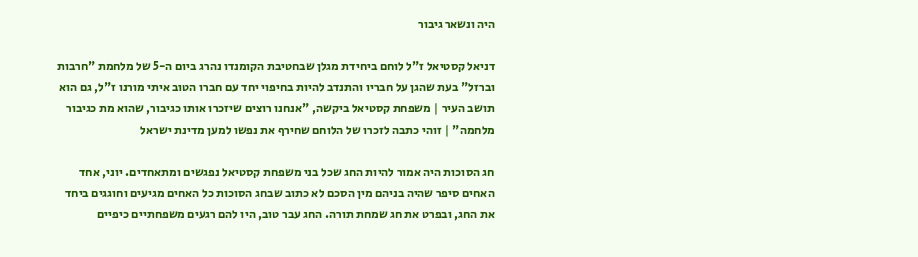היה ונשאר גיבור

דניאל קסטיאל ז"ל לוחם ביחידת מגלן שבחטיבת הקומנדו נהרג ביום ה-5 של מלחמת "חרבות וברזל" בעת שהגן על חבריו והתנדב להיות בחיפוי יחד עם חברו הטוב איתי מורנו ז"ל, גם הוא תושב העיר | משפחת קסטיאל ביקשה, "אנחנו רוצים שיזכרו אותו כגיבור, שהוא מת כגיבור מלחמה" | זוהי כתבה לזכרו של הלוחם שחירף את נפשו למען מדינת ישראל

חג הסוכות היה אמור להיות החג שכל בני משפחת קסטיאל נפגשים ומתאחדים. יוני, אחד האחים סיפר שהיה בניהם מין הסכם לא כתוב שבחג הסוכות כל האחים מגיעים וחוגגים ביחד את החג, ובפרט את חג שמחת תורה. החג עבר טוב, היו להם רגעים משפחתיים כיפיים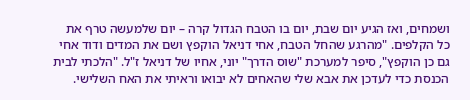ושמחים, ואז הגיע יום שבת, יום בו הטבח הגדול קרה – יום שלמעשה טרף את כל הקלפים. "מהרגע שהחל הטבח, אחי דניאל הוקפץ ושם את המדים ודוד אחי גם כן הוקפץ", סיפר למערכת "שוס הדרך" יוני, אחיו של דניאל ז"ל. "הלכתי לבית הכנסת כדי לעדכן את אבא שלי שהאחים לא יבואו וראיתי את האח השלישי.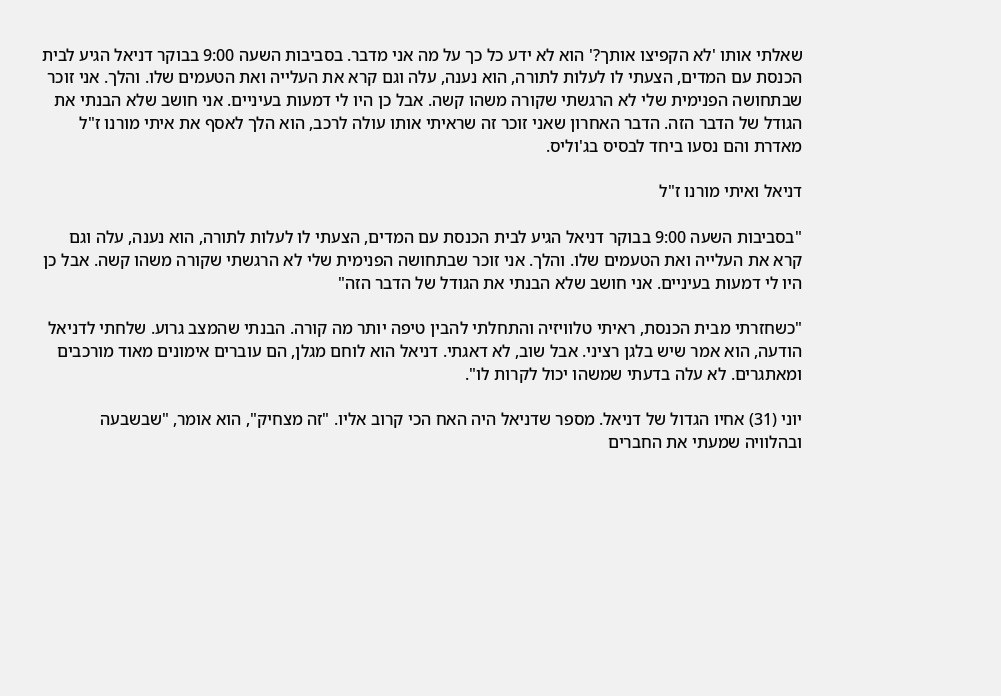שאלתי אותו 'לא הקפיצו אותך?' הוא לא ידע כל כך על מה אני מדבר. בסביבות השעה 9:00 בבוקר דניאל הגיע לבית הכנסת עם המדים, הצעתי לו לעלות לתורה, הוא נענה, עלה וגם קרא את העלייה ואת הטעמים שלו. והלך. אני זוכר שבתחושה הפנימית שלי לא הרגשתי שקורה משהו קשה. אבל כן היו לי דמעות בעיניים. אני חושב שלא הבנתי את הגודל של הדבר הזה. הדבר האחרון שאני זוכר זה שראיתי אותו עולה לרכב, הוא הלך לאסף את איתי מורנו ז"ל מאדרת והם נסעו ביחד לבסיס בג'וליס.

דניאל ואיתי מורנו ז"ל

"בסביבות השעה 9:00 בבוקר דניאל הגיע לבית הכנסת עם המדים, הצעתי לו לעלות לתורה, הוא נענה, עלה וגם קרא את העלייה ואת הטעמים שלו. והלך. אני זוכר שבתחושה הפנימית שלי לא הרגשתי שקורה משהו קשה. אבל כן היו לי דמעות בעיניים. אני חושב שלא הבנתי את הגודל של הדבר הזה"

"כשחזרתי מבית הכנסת, ראיתי טלוויזיה והתחלתי להבין טיפה יותר מה קורה. הבנתי שהמצב גרוע. שלחתי לדניאל הודעה, הוא אמר שיש בלגן רציני. אבל שוב, לא דאגתי. דניאל הוא לוחם מגלן, הם עוברים אימונים מאוד מורכבים ומאתגרים. לא עלה בדעתי שמשהו יכול לקרות לו".

יוני (31) אחיו הגדול של דניאל. מספר שדניאל היה האח הכי קרוב אליו. "זה מצחיק", הוא אומר, "שבשבעה ובהלוויה שמעתי את החברים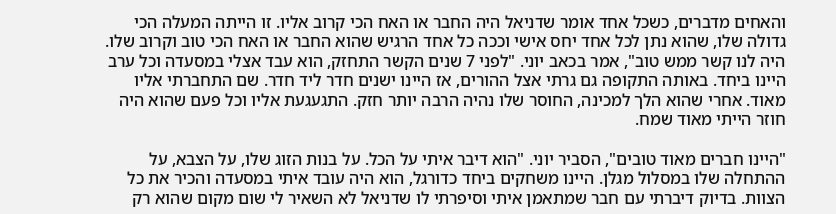והאחים מדברים, כשכל אחד אומר שדניאל היה החבר או האח הכי קרוב אליו. זו הייתה המעלה הכי גדולה שלו, שהוא נתן לכל אחד יחס אישי וככה כל אחד הרגיש שהוא החבר או האח הכי טוב וקרוב שלו. היה לנו קשר ממש טוב", אמר בכאב יוני. "לפני 7 שנים הקשר התחזק, הוא עבד אצלי במסעדה וכל ערב היינו ביחד. באותה התקופה גם גרתי אצל ההורים, אז היינו ישנים חדר ליד חדר. שם התחברתי אליו מאוד. אחרי שהוא הלך למכינה, החוסר שלו נהיה הרבה יותר חזק. התגעגעת אליו וכל פעם שהוא היה חוזר הייתי מאוד שמח.

"היינו חברים מאוד טובים", הסביר יוני. "הוא דיבר איתי על הכל. על בנות הזוג שלו, על הצבא, על ההתחלה שלו במסלול מגלן. היינו משחקים ביחד כדורגל, הוא היה עובד איתי במסעדה והכיר את כל הצוות. בדיוק דיברתי עם חבר שמתאמן איתי וסיפרתי לו שדניאל לא השאיר לי שום מקום שהוא רק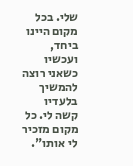שלי. בכל מקום היינו ביחד, ועכשיו כשאני רוצה להמשיך בלעדיו קשה לי. כל מקום מזכיר לי אותו".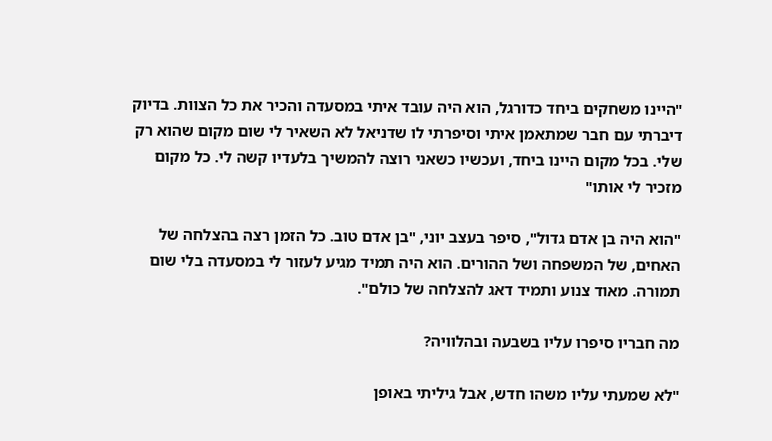"היינו משחקים ביחד כדורגל, הוא היה עובד איתי במסעדה והכיר את כל הצוות. בדיוק דיברתי עם חבר שמתאמן איתי וסיפרתי לו שדניאל לא השאיר לי שום מקום שהוא רק שלי. בכל מקום היינו ביחד, ועכשיו כשאני רוצה להמשיך בלעדיו קשה לי. כל מקום מזכיר לי אותו"

"הוא היה בן אדם גדול", סיפר בעצב יוני, "בן אדם טוב. כל הזמן רצה בהצלחה של האחים, של המשפחה ושל ההורים. הוא היה תמיד מגיע לעזור לי במסעדה בלי שום תמורה. מאוד צנוע ותמיד דאג להצלחה של כולם".

מה חבריו סיפרו עליו בשבעה ובהלוויה?

"לא שמעתי עליו משהו חדש, אבל גיליתי באופן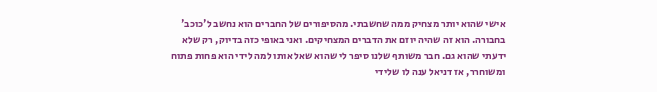אישי שהוא יותר מצחיק ממה שחשבתי. מהסיפורים של החברים הוא נחשב ל'כוכב' בחבורה. הוא זה שהיה יוזם את הדברים המצחיקים. ואני באופי כזה בדיוק, רק שלא ידעתי שהוא גם. חבר משותף שלנו סיפר לי שהוא שאל אותו למה לידי הוא פחות פתוח ומשוחרר, אז דניאל ענה לו שלידי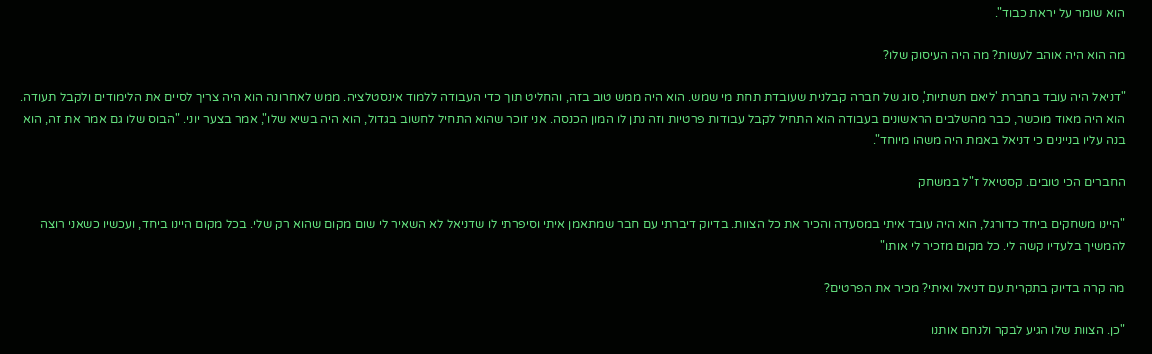הוא שומר על יראת כבוד".

מה הוא היה אוהב לעשות? מה היה העיסוק שלו?

"דניאל היה עובד בחברת 'ליאם תשתיות', סוג של חברה קבלנית שעובדת תחת מי שמש. הוא היה ממש טוב בזה, והחליט תוך כדי העבודה ללמוד אינסטלציה. ממש לאחרונה הוא היה צריך לסיים את הלימודים ולקבל תעודה. הוא היה מאוד מוכשר, כבר מהשלבים הראשונים בעבודה הוא התחיל לקבל עבודות פרטיות וזה נתן לו המון הכנסה. אני זוכר שהוא התחיל לחשוב בגדול, הוא היה בשיא שלו", אמר בצער יוני. "הבוס שלו גם אמר את זה, הוא בנה עליו בניינים כי דניאל באמת היה משהו מיוחד".

החברים הכי טובים. קסטיאל ז"ל במשחק

"היינו משחקים ביחד כדורגל, הוא היה עובד איתי במסעדה והכיר את כל הצוות. בדיוק דיברתי עם חבר שמתאמן איתי וסיפרתי לו שדניאל לא השאיר לי שום מקום שהוא רק שלי. בכל מקום היינו ביחד, ועכשיו כשאני רוצה להמשיך בלעדיו קשה לי. כל מקום מזכיר לי אותו"

מה קרה בדיוק בתקרית עם דניאל ואיתי? מכיר את הפרטים?

"כן. הצוות שלו הגיע לבקר ולנחם אותנו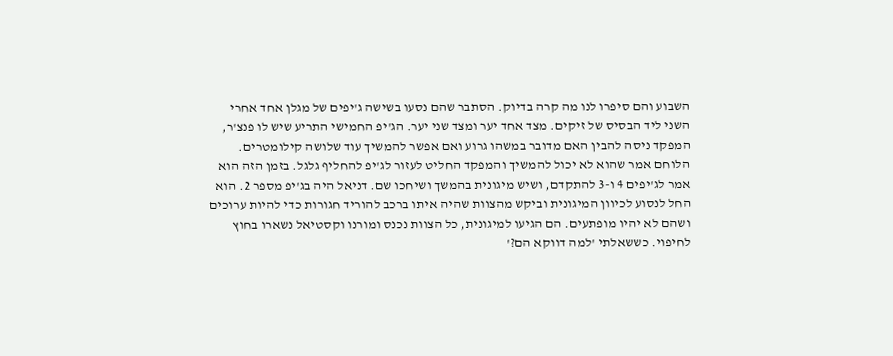השבוע והם סיפרו לנו מה קרה בדיוק. הסתבר שהם נסעו בשישה ג'יפים של מגלן אחד אחרי השני ליד הבסיס של זיקים. מצד אחד יער ומצד שני יער. הג'יפ החמישי התריע שיש לו פנצ'ר, המפקד ניסה להבין האם מדובר במשהו גרוע ואם אפשר להמשיך עוד שלושה קילומטרים. הלוחם אמר שהוא לא יכול להמשיך והמפקד החליט לעזור לג'יפ להחליף גלגל. בזמן הזה הוא אמר לג'יפים 4 ו-3 להתקדם, ושיש מיגונית בהמשך ושיחכו שם. דניאל היה בג'יפ מספר 2. הוא החל לנסוע לכיוון המיגונית וביקש מהצוות שהיה איתו ברכב להוריד חגורות כדי להיות ערוכים ושהם לא יהיו מופתעים. הם הגיעו למיגונית, כל הצוות נכנס ומורנו וקסטיאל נשארו בחוץ לחיפוי. כששאלתי 'למה דווקא הם?'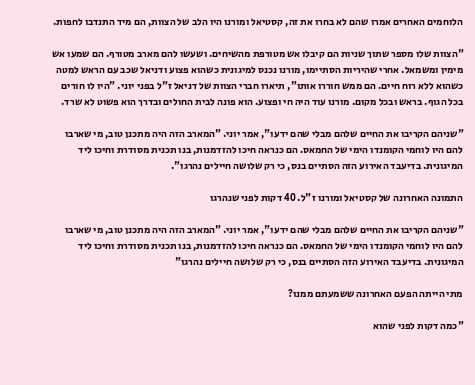הלוחמים האחרים אמרו שהם לא בחרו את זה, קסטיאל ומורנו היו הלב של הצוות, הם מיד התנדבו לחפות.

"הצוות שלו מספר שתוך שניות הם קיבלו אש מטורפת מהשיחים. ושעשו להם מארב מטורף. הם שמעו אש מימין ומשמאל. אחרי שהיריות הסתיימו, מורנו נכנס למיגונית כשהוא פצוע ודניאל שכב עם הראש למטה כשהוא ללא רוח חיים. הם ממש חוררו אותו", תיארו חברי הצוות של דניאל ז"ל בפני יוני. "היו לו חורים בכל הגוף. בראש ובכל מקום. מורנו עוד היה חי ופצוע. הוא פונה לבית החולים ובדרך הוא פשוט לא שרד.

"שניהם הקריבו את החיים שלהם מבלי שהם ידעו", אמר יוני. "המארב הזה היה מתכנן טוב, מי שארבו להם היו לוחמי הקומנדו הימי של החמאס. הם כנראה חיכו להזדמנות, בנו תכנית מסודרת וחיכו ליד המיגונית. בדיעבד האירוע הזה הסתיים בנס, כי רק שלושה חיילים נהרגו".

התמונה האחרונה של קסטיאל ומורנו ז"ל. 40 דקות לפני שנהרגו

"שניהם הקריבו את החיים שלהם מבלי שהם ידעו", אמר יוני. "המארב הזה היה מתכנן טוב, מי שארבו להם היו לוחמי הקומנדו הימי של החמאס. הם כנראה חיכו להזדמנות, בנו תכנית מסודרת וחיכו ליד המיגונית. בדיעבד האירוע הזה הסתיים בנס, כי רק שלושה חיילים נהרגו"

מתי הייתה הפעם האחרונה ששמעתם ממנו?

"כמה דקות לפני שהוא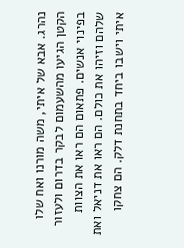נהרג. אבא של איתי, משה מורנו ואח שלו הקטן הגיעו מהשעמום לבקר בדרום ולעזור בפינוי אנשים. פתאום הם ראו את הצוות שלהם וזיהו את כולם. הם ראו את דניאל ואת איתי וישבו ביחד בתחנת דלק. הם צחקו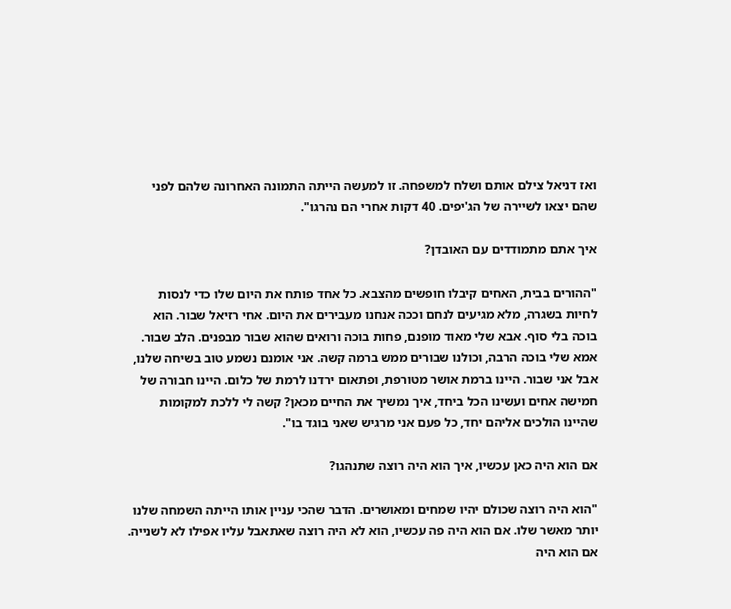ואז דניאל צילם אותם ושלח למשפחה. זו למעשה הייתה התמונה האחרונה שלהם לפני שהם יצאו לשיירה של הג'יפים. 40 דקות אחרי הם נהרגו".

איך אתם מתמודדים עם האובדן?

"ההורים בבית, האחים קיבלו חופשים מהצבא. כל אחד פותח את היום שלו כדי לנסות לחיות בשגרה, מלא מגיעים לנחם וככה אנחנו מעבירים את היום. אחי רזיאל שבור. הוא בוכה בלי סוף. אבא שלי מאוד מופנם, פחות בוכה ורואים שהוא שבור מבפנים. הלב שבור. אמא שלי בוכה הרבה, וכולנו שבורים ממש ברמה קשה. אני אומנם נשמע טוב בשיחה שלנו, אבל אני שבור. היינו ברמת אושר מטורפת, ופתאום ירדנו לרמת של כלום. היינו חבורה של חמישה אחים ועשינו הכל ביחד, איך נמשיך את החיים מכאן? קשה לי ללכת למקומות שהיינו הולכים אליהם יחד, כל פעם אני מרגיש שאני בוגד בו".

אם הוא היה כאן עכשיו, איך הוא היה רוצה שתנהגו?

"הוא היה רוצה שכולם יהיו שמחים ומאושרים. הדבר שהכי עניין אותו הייתה השמחה שלנו יותר מאשר שלו. אם הוא היה פה עכשיו, הוא לא היה רוצה שאתאבל עליו אפילו לא לשנייה. אם הוא היה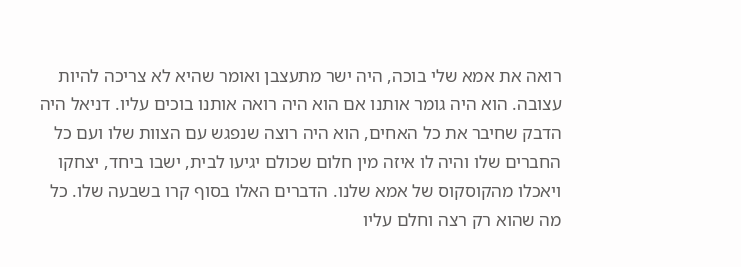רואה את אמא שלי בוכה, היה ישר מתעצבן ואומר שהיא לא צריכה להיות עצובה. הוא היה גומר אותנו אם הוא היה רואה אותנו בוכים עליו. דניאל היה הדבק שחיבר את כל האחים, הוא היה רוצה שנפגש עם הצוות שלו ועם כל החברים שלו והיה לו איזה מין חלום שכולם יגיעו לבית, ישבו ביחד, יצחקו ויאכלו מהקוסקוס של אמא שלנו. הדברים האלו בסוף קרו בשבעה שלו. כל מה שהוא רק רצה וחלם עליו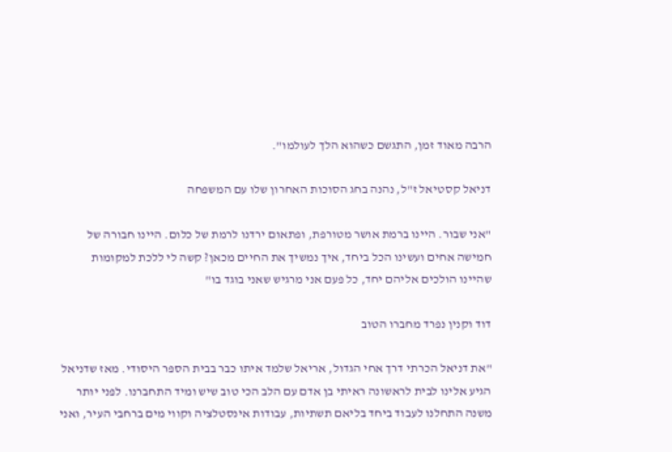הרבה מאוד זמן, התגשם כשהוא הלך לעולמו".

דניאל קסטיאל ז"ל, נהנה בחג הסוכות האחרון שלו עם המשפחה

"אני שבור. היינו ברמת אושר מטורפת, ופתאום ירדנו לרמת של כלום. היינו חבורה של חמישה אחים ועשינו הכל ביחד, איך נמשיך את החיים מכאן? קשה לי ללכת למקומות שהיינו הולכים אליהם יחד, כל פעם אני מרגיש שאני בוגד בו"

דוד וקנין נפרד מחברו הטוב

"את דניאל הכרתי דרך אחי הגדול, אריאל שלמד איתו כבר בבית הספר היסודי. מאז שדניאל הגיע אלינו לבית לראשונה ראיתי בן אדם עם הלב הכי טוב שיש ומיד התחברנו. לפני יותר משנה התחלנו לעבוד ביחד בליאם תשתיות, עבודות אינסטלציה וקווי מים ברחבי העיר, ואני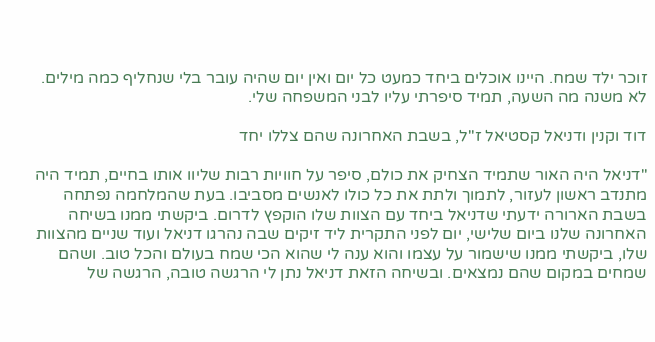זוכר ילד שמח. היינו אוכלים ביחד כמעט כל יום ואין יום שהיה עובר בלי שנחליף כמה מילים. לא משנה מה השעה, תמיד סיפרתי עליו לבני המשפחה שלי.

דוד וקנין ודניאל קסטיאל ז"ל, בשבת האחרונה שהם צללו יחד

"דניאל היה האור שתמיד הצחיק את כולם, סיפר על חוויות רבות שליוו אותו בחיים, תמיד היה מתנדב ראשון לעזור, לתמוך ולתת את כל כולו לאנשים מסביבו. בעת שהמלחמה נפתחה בשבת הארורה ידעתי שדניאל ביחד עם הצוות שלו הוקפץ לדרום. ביקשתי ממנו בשיחה האחרונה שלנו ביום שלישי, יום לפני התקרית ליד זיקים שבה נהרגו דניאל ועוד שניים מהצוות שלו, ביקשתי ממנו שישמור על עצמו והוא ענה לי שהוא הכי שמח בעולם והכל טוב. ושהם שמחים במקום שהם נמצאים. ובשיחה הזאת דניאל נתן לי הרגשה טובה, הרגשה של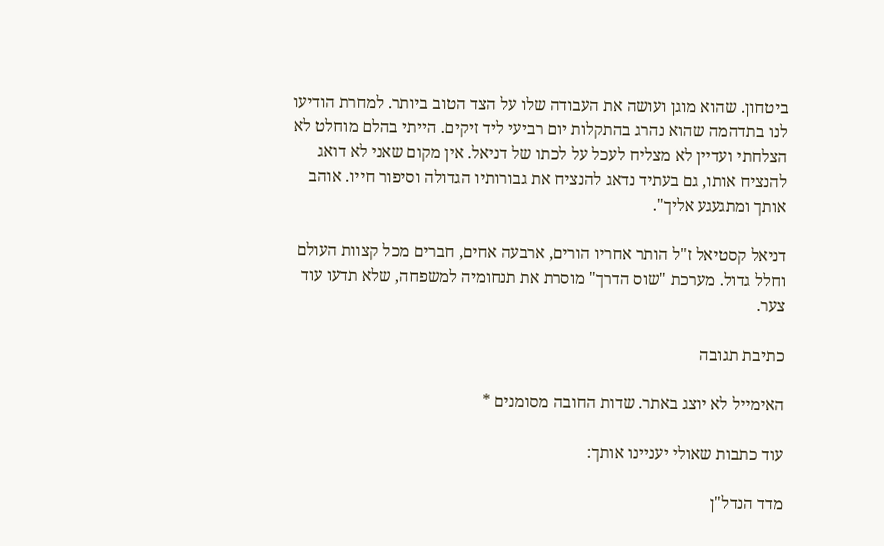ביטחון. שהוא מוגן ועושה את העבודה שלו על הצד הטוב ביותר. למחרת הודיעו לנו בתדהמה שהוא נהרג בהתקלות יום רביעי ליד זיקים. הייתי בהלם מוחלט לא הצלחתי ועדיין לא מצליח לעכל על לכתו של דניאל. אין מקום שאני לא דואג להנציח אותו, גם בעתיד נדאג להנציח את גבורותיו הגדולה וסיפור חייו. אוהב אותך ומתגעגע אליך".

דניאל קסטיאל ז"ל הותר אחריו הורים, ארבעה אחים, חברים מכל קצוות העולם וחלל גדול. מערכת "שוס הדרך" מוסרת את תנחומיה למשפחה, שלא תדעו עוד צער.

כתיבת תגובה

האימייל לא יוצג באתר. שדות החובה מסומנים *

עוד כתבות שאולי יעניינו אותך:

מדד הנדל"ן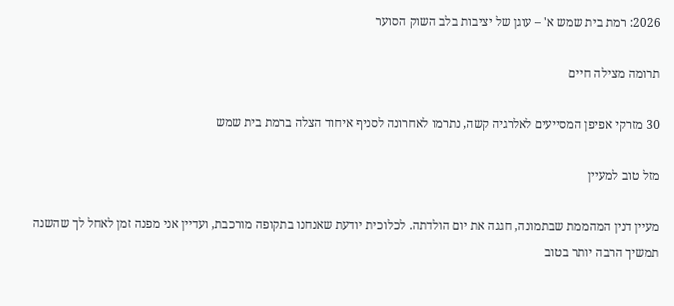2026: רמת בית שמש א' – עוגן של יציבות בלב השוק הסוער

תרומה מצילה חיים

30 מזרקי אפיפן המסייעים לאלרגיה קשה, נתרמו לאחרונה לסניף איחוד הצלה ברמת בית שמש

מזל טוב למעיין

מעיין דנין המהממת שבתמונה, חגגה את יום הולדתה. לכלוכית יודעת שאנחנו בתקופה מורכבת, ועדיין אני מפנה זמן לאחל לך שהשנה תמשיך הרבה יותר בטוב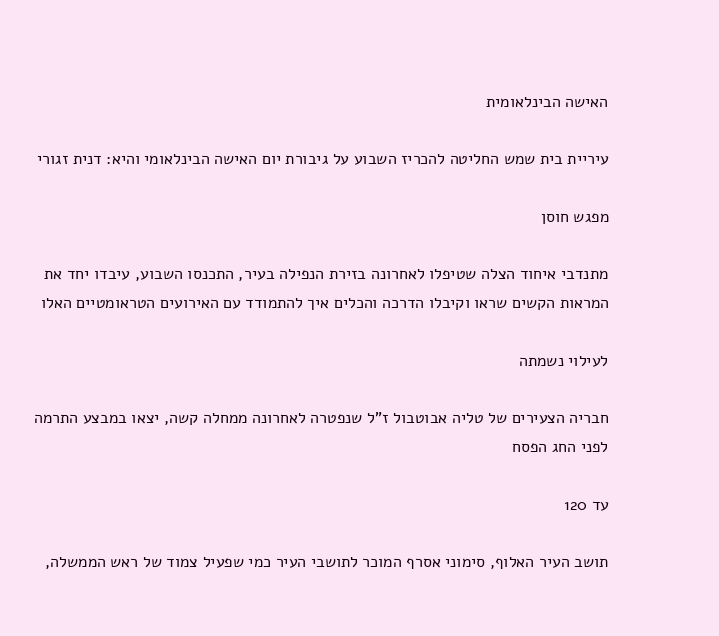האישה הבינלאומית

עיריית בית שמש החליטה להכריז השבוע על גיבורת יום האישה הבינלאומי והיא: דנית זגורי

מפגש חוסן

מתנדבי איחוד הצלה שטיפלו לאחרונה בזירת הנפילה בעיר, התכנסו השבוע, עיבדו יחד את המראות הקשים שראו וקיבלו הדרכה והכלים איך להתמודד עם האירועים הטראומטיים האלו

לעילוי נשמתה

חבריה הצעירים של טליה אבוטבול ז"ל שנפטרה לאחרונה ממחלה קשה, יצאו במבצע התרמה לפני החג הפסח

עד 120

תושב העיר האלוף, סימוני אסרף המוכר לתושבי העיר כמי שפעיל צמוד של ראש הממשלה,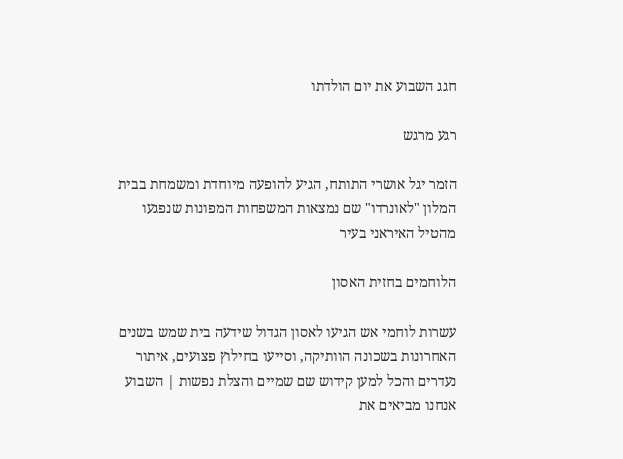חגג השבוע את יום הולדתו

רגע מרגש

הזמר יגל אושרי התותח, הגיע להופעה מיוחדת ומשמחת בבית המלון "לאונרדו" שם נמצאות המשפחות המפונות שנפגעו מהטיל האיראני בעיר

הלוחמים בחזית האסון

עשרות לוחמי אש הגיעו לאסון הגדול שידעה בית שמש בשנים האחרונות בשכונה הוותיקה, וסייעו בחילוץ פצועים, איתור נעדרים והכל למען קידוש שם שמיים והצלת נפשות | השבוע אנחנו מביאים את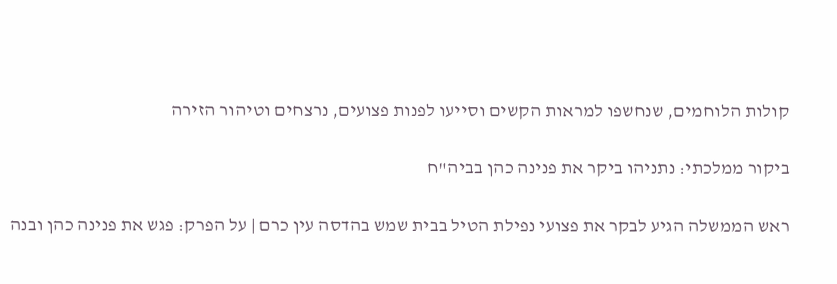קולות הלוחמים, שנחשפו למראות הקשים וסייעו לפנות פצועים, נרצחים וטיהור הזירה

ביקור ממלכתי: נתניהו ביקר את פנינה כהן בביה"ח

ראש הממשלה הגיע לבקר את פצועי נפילת הטיל בבית שמש בהדסה עין כרם | על הפרק: פגש את פנינה כהן ובנה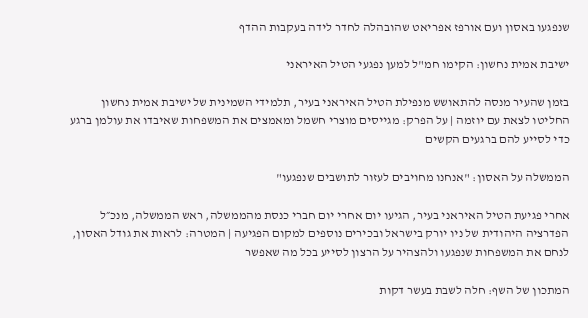שנפגעו באסון ועם אורפז אפריאט שהובהלה לחדר לידה בעקבות ההדף

ישיבת אמית נחשון: הקימו חמ"ל למען נפגעי הטיל האיראני

בזמן שהעיר מנסה להתאושש מנפילת הטיל האיראני בעיר, תלמידי השמינית של ישיבת אמית נחשון החליטו לצאת עם יוזמה | על הפרק: מגייסים מוצרי חשמל ומאמצים את המשפחות שאיבדו את עולמן ברגע כדי לסייע להם ברגעים הקשים

הממשלה על האסון: "אנחנו מחויבים לעזור לתושבים שנפגעו"

אחרי פגיעת הטיל האיראני בעיר, הגיעו יום אחרי יום חברי כנסת מהממשלה, ראש הממשלה, מנכ״ל הפדרציה היהודית של ניו יורק בישראל ובכירים נוספים למקום הפגיעה | המטרה: לראות את גודל האסון, לנחם את המשפחות שנפגעו ולהצהיר על הרצון לסייע בכל מה שאפשר

המתכון של השף: חלה לשבת בעשר דקות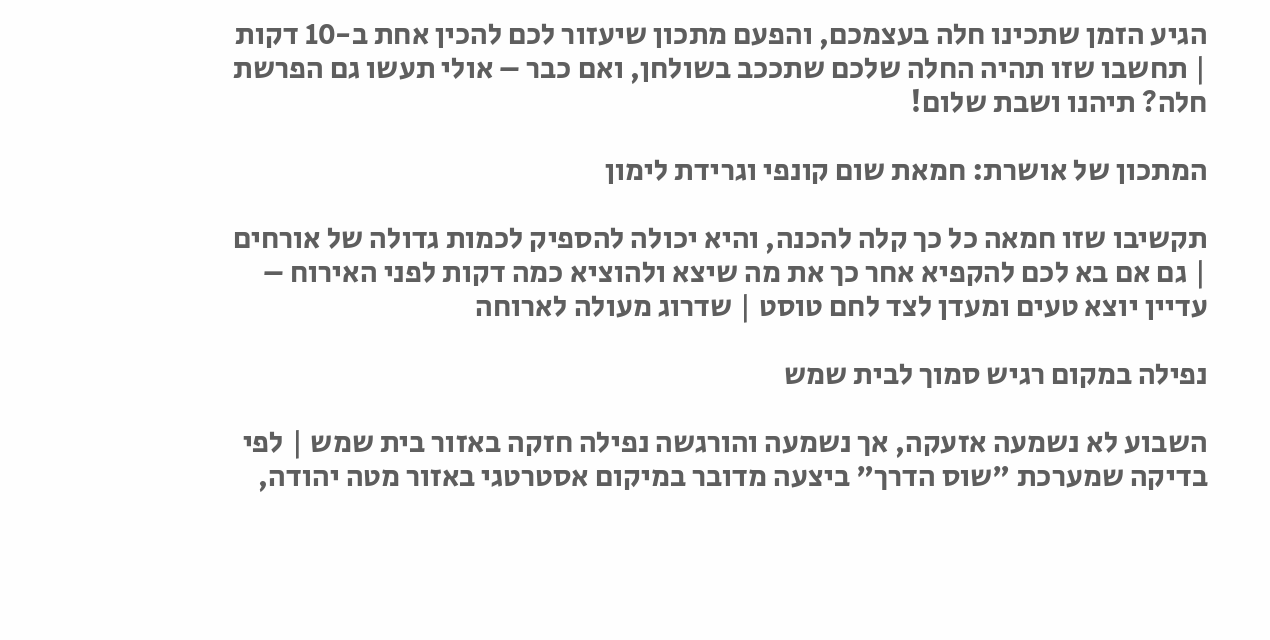הגיע הזמן שתכינו חלה בעצמכם, והפעם מתכון שיעזור לכם להכין אחת ב-10 דקות | תחשבו שזו תהיה החלה שלכם שתככב בשולחן, ואם כבר – אולי תעשו גם הפרשת חלה? תיהנו ושבת שלום!

המתכון של אושרת: חמאת שום קונפי וגרידת לימון

תקשיבו שזו חמאה כל כך קלה להכנה, והיא יכולה להספיק לכמות גדולה של אורחים | גם אם בא לכם להקפיא אחר כך את מה שיצא ולהוציא כמה דקות לפני האירוח – עדיין יוצא טעים ומעדן לצד לחם טוסט | שדרוג מעולה לארוחה

נפילה במקום רגיש סמוך לבית שמש

השבוע לא נשמעה אזעקה, אך נשמעה והורגשה נפילה חזקה באזור בית שמש | לפי בדיקה שמערכת "שוס הדרך" ביצעה מדובר במיקום אסטרטגי באזור מטה יהודה,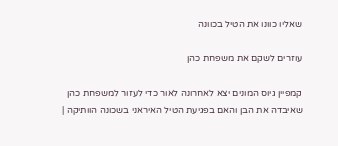שאליו כוונו את הטיל בכוונה

עוזרים לשקם את משפחת כהן

קמפיין גיוס המונים יצא לאחרונה לאור כדי לעזור למשפחת כהן שאיבדה את הבן והאם בפגיעת הטיל האיראני בשכונה הוותיקה |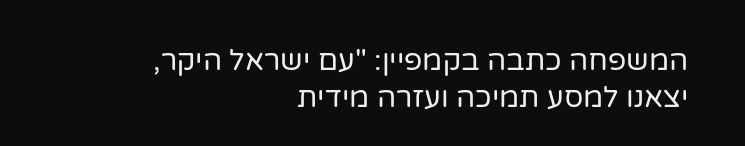המשפחה כתבה בקמפיין: "עם ישראל היקר, יצאנו למסע תמיכה ועזרה מידית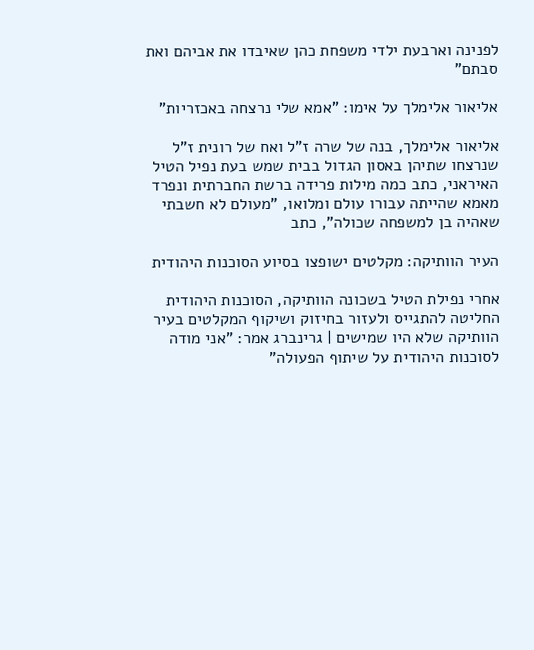לפנינה וארבעת ילדי משפחת כהן שאיבדו את אביהם ואת סבתם"

אליאור אלימלך על אימו: "אמא שלי נרצחה באכזריות"

אליאור אלימלך, בנה של שרה ז"ל ואח של רונית ז"ל שנרצחו שתיהן באסון הגדול בבית שמש בעת נפיל הטיל האיראני, כתב כמה מילות פרידה ברשת החברתית ונפרד מאמא שהייתה עבורו עולם ומלואו, "מעולם לא חשבתי שאהיה בן למשפחה שכולה", כתב

העיר הוותיקה: מקלטים ישופצו בסיוע הסוכנות היהודית

אחרי נפילת הטיל בשכונה הוותיקה, הסוכנות היהודית החליטה להתגייס ולעזור בחיזוק ושיקוף המקלטים בעיר הוותיקה שלא היו שמישים | גרינברג אמר: "אני מודה לסוכנות היהודית על שיתוף הפעולה"